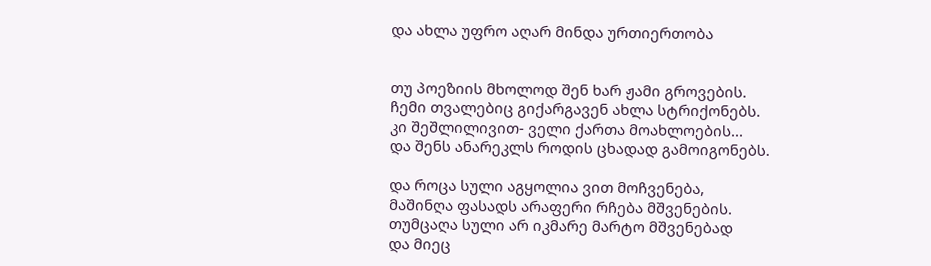და ახლა უფრო აღარ მინდა ურთიერთობა


თუ პოეზიის მხოლოდ შენ ხარ ჟამი გროვების.
ჩემი თვალებიც გიქარგავენ ახლა სტრიქონებს.
კი შეშლილივით- ველი ქართა მოახლოების...
და შენს ანარეკლს როდის ცხადად გამოიგონებს.

და როცა სული აგყოლია ვით მოჩვენება,
მაშინღა ფასადს არაფერი რჩება მშვენების.
თუმცაღა სული არ იკმარე მარტო მშვენებად
და მიეც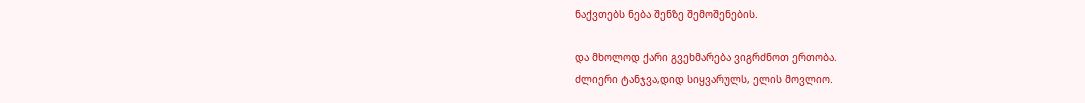ნაქვთებს ნება შენზე შემოშენების.

და მხოლოდ ქარი გვეხმარება ვიგრძნოთ ერთობა.
ძლიერი ტანჯვა,დიდ სიყვარულს, ელის მოვლიო.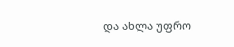და ახლა უფრო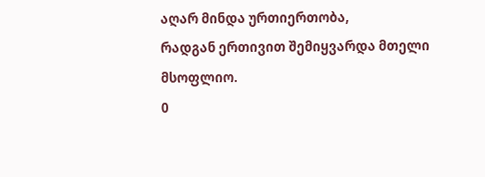აღარ მინდა ურთიერთობა,
რადგან ერთივით შემიყვარდა მთელი მსოფლიო.
0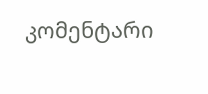კომენტარი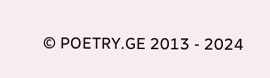© POETRY.GE 2013 - 2024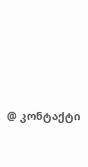@ კონტაქტი